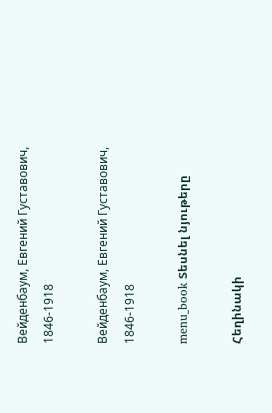Вейденбаум, Евгений Густавович, 1846-1918

Вейденбаум, Евгений Густавович, 1846-1918

menu_book Տեսնել նյութերը

Հեղինակի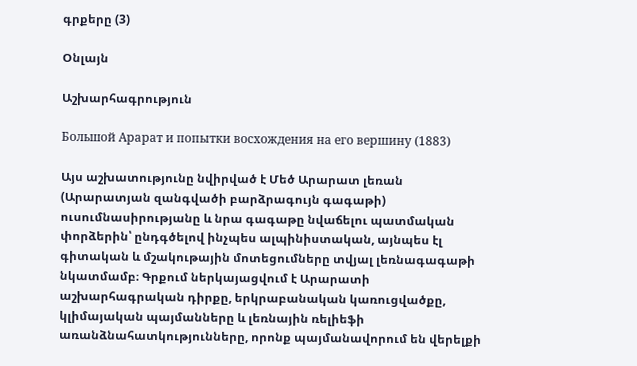գրքերը (3)

Օնլայն

Աշխարհագրություն

Большой Арарат и попытки восхождения на его вершину (1883)

Այս աշխատությունը նվիրված է Մեծ Արարատ լեռան (Արարատյան զանգվածի բարձրագույն գագաթի) ուսումնասիրությանը և նրա գագաթը նվաճելու պատմական փորձերին՝ ընդգծելով ինչպես ալպինիստական, այնպես էլ գիտական և մշակութային մոտեցումները տվյալ լեռնագագաթի նկատմամբ։ Գրքում ներկայացվում է Արարատի աշխարհագրական դիրքը, երկրաբանական կառուցվածքը, կլիմայական պայմանները և լեռնային ռելիեֆի առանձնահատկությունները, որոնք պայմանավորում են վերելքի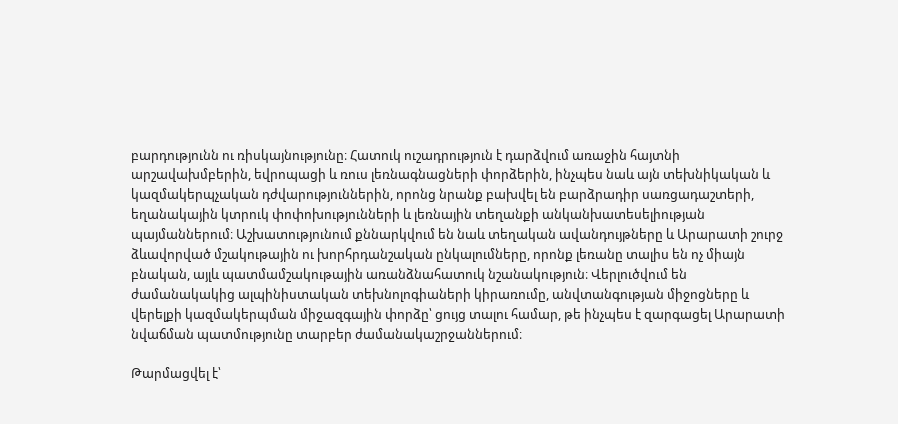բարդությունն ու ռիսկայնությունը։ Հատուկ ուշադրություն է դարձվում առաջին հայտնի արշավախմբերին, եվրոպացի և ռուս լեռնագնացների փորձերին, ինչպես նաև այն տեխնիկական և կազմակերպչական դժվարություններին, որոնց նրանք բախվել են բարձրադիր սառցադաշտերի, եղանակային կտրուկ փոփոխությունների և լեռնային տեղանքի անկանխատեսելիության պայմաններում։ Աշխատությունում քննարկվում են նաև տեղական ավանդույթները և Արարատի շուրջ ձևավորված մշակութային ու խորհրդանշական ընկալումները, որոնք լեռանը տալիս են ոչ միայն բնական, այլև պատմամշակութային առանձնահատուկ նշանակություն։ Վերլուծվում են ժամանակակից ալպինիստական տեխնոլոգիաների կիրառումը, անվտանգության միջոցները և վերելքի կազմակերպման միջազգային փորձը՝ ցույց տալու համար, թե ինչպես է զարգացել Արարատի նվաճման պատմությունը տարբեր ժամանակաշրջաններում։

Թարմացվել է՝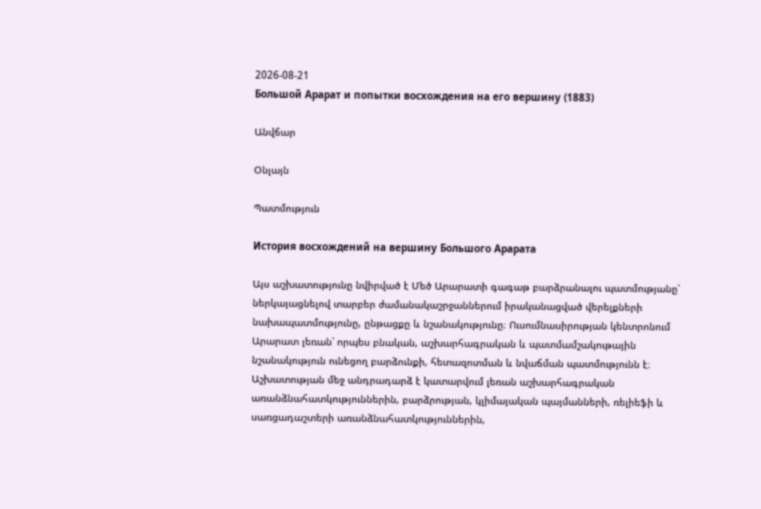2026-08-21
Большой Арарат и попытки восхождения на его вершину (1883)

Անվճար

Օնլայն

Պատմություն

История восхождений на вершину Большого Арарата

Այս աշխատությունը նվիրված է Մեծ Արարատի գագաթ բարձրանալու պատմությանը՝ ներկայացնելով տարբեր ժամանակաշրջաններում իրականացված վերելքների նախապատմությունը, ընթացքը և նշանակությունը։ Ուսումնասիրության կենտրոնում Արարատ լեռան՝ որպես բնական, աշխարհագրական և պատմամշակութային նշանակություն ունեցող բարձունքի, հետազոտման և նվաճման պատմությունն է։ Աշխատության մեջ անդրադարձ է կատարվում լեռան աշխարհագրական առանձնահատկություններին, բարձրության, կլիմայական պայմանների, ռելիեֆի և սառցադաշտերի առանձնահատկություններին,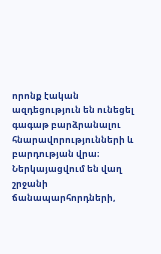որոնք էական ազդեցություն են ունեցել գագաթ բարձրանալու հնարավորությունների և բարդության վրա։ Ներկայացվում են վաղ շրջանի ճանապարհորդների,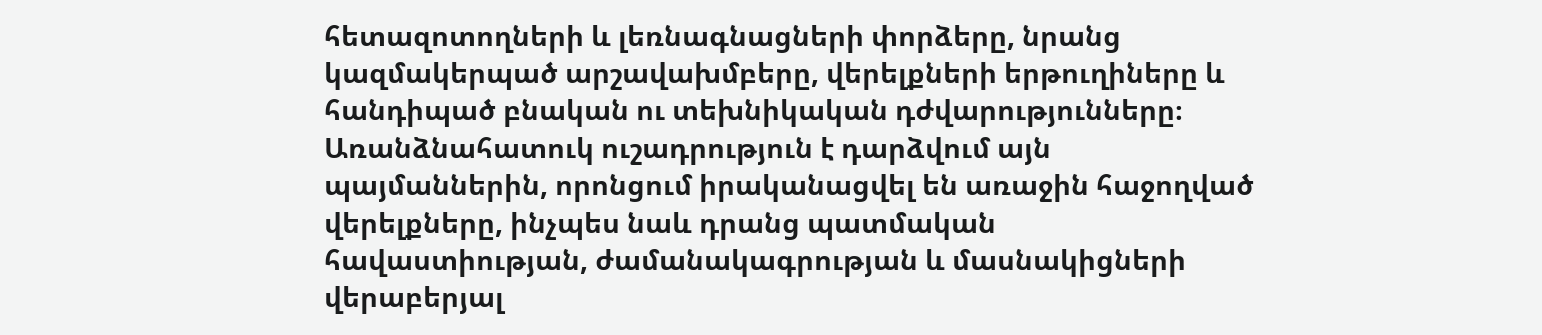հետազոտողների և լեռնագնացների փորձերը, նրանց կազմակերպած արշավախմբերը, վերելքների երթուղիները և հանդիպած բնական ու տեխնիկական դժվարությունները։ Առանձնահատուկ ուշադրություն է դարձվում այն պայմաններին, որոնցում իրականացվել են առաջին հաջողված վերելքները, ինչպես նաև դրանց պատմական հավաստիության, ժամանակագրության և մասնակիցների վերաբերյալ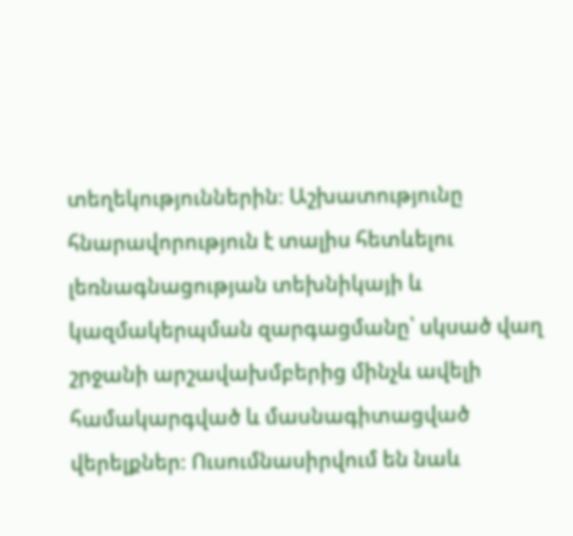տեղեկություններին։ Աշխատությունը հնարավորություն է տալիս հետևելու լեռնագնացության տեխնիկայի և կազմակերպման զարգացմանը՝ սկսած վաղ շրջանի արշավախմբերից մինչև ավելի համակարգված և մասնագիտացված վերելքներ։ Ուսումնասիրվում են նաև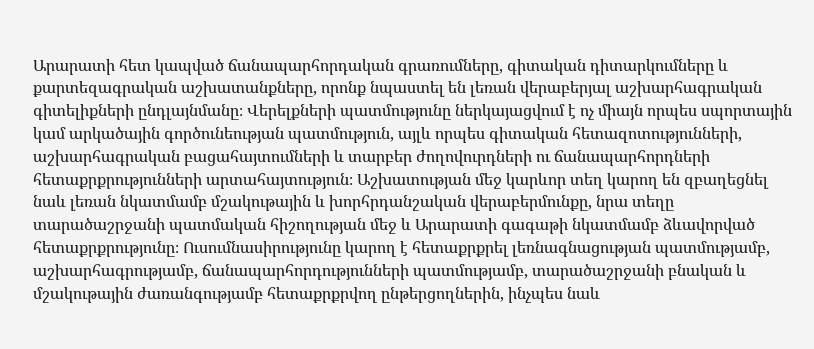Արարատի հետ կապված ճանապարհորդական գրառումները, գիտական դիտարկումները և քարտեզագրական աշխատանքները, որոնք նպաստել են լեռան վերաբերյալ աշխարհագրական գիտելիքների ընդլայնմանը։ Վերելքների պատմությունը ներկայացվում է ոչ միայն որպես սպորտային կամ արկածային գործունեության պատմություն, այլև որպես գիտական հետազոտությունների, աշխարհագրական բացահայտումների և տարբեր ժողովուրդների ու ճանապարհորդների հետաքրքրությունների արտահայտություն։ Աշխատության մեջ կարևոր տեղ կարող են զբաղեցնել նաև լեռան նկատմամբ մշակութային և խորհրդանշական վերաբերմունքը, նրա տեղը տարածաշրջանի պատմական հիշողության մեջ և Արարատի գագաթի նկատմամբ ձևավորված հետաքրքրությունը։ Ուսումնասիրությունը կարող է հետաքրքրել լեռնագնացության պատմությամբ, աշխարհագրությամբ, ճանապարհորդությունների պատմությամբ, տարածաշրջանի բնական և մշակութային ժառանգությամբ հետաքրքրվող ընթերցողներին, ինչպես նաև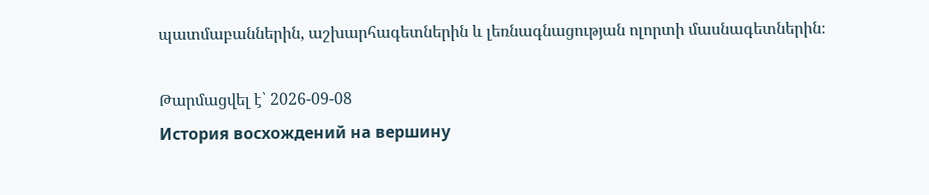պատմաբաններին, աշխարհագետներին և լեռնագնացության ոլորտի մասնագետներին։

Թարմացվել է՝ 2026-09-08
История восхождений на вершину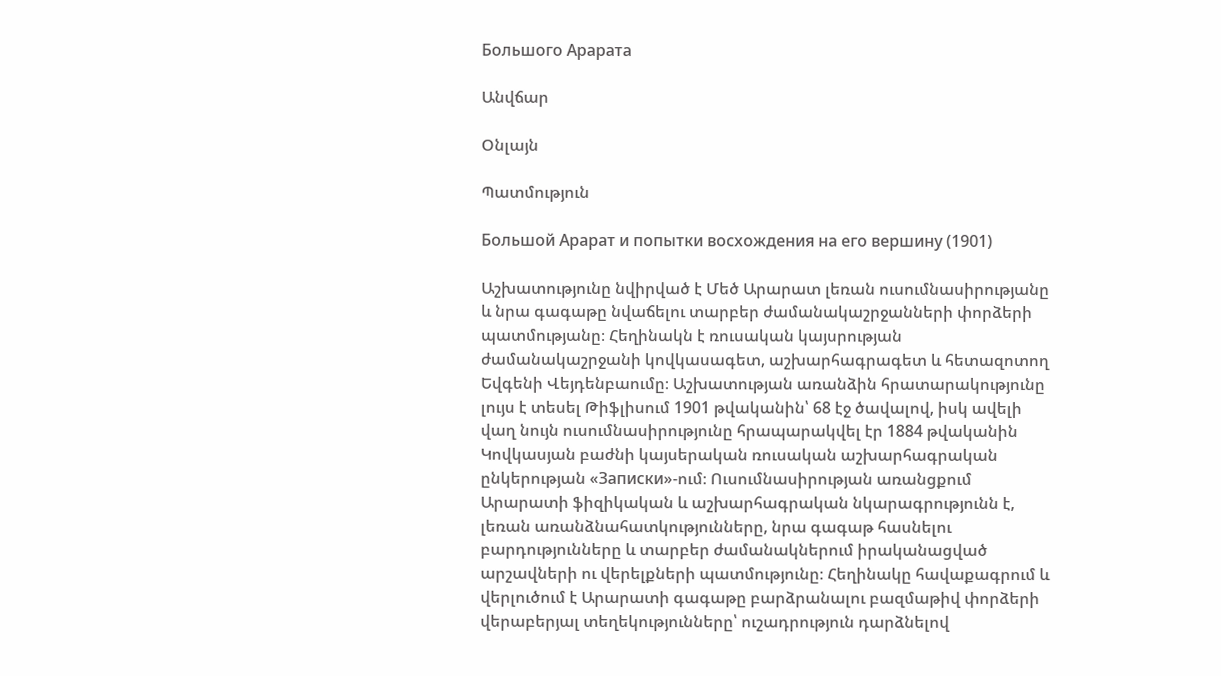Большого Арарата

Անվճար

Օնլայն

Պատմություն

Большой Арарат и попытки восхождения на его вершину (1901)

Աշխատությունը նվիրված է Մեծ Արարատ լեռան ուսումնասիրությանը և նրա գագաթը նվաճելու տարբեր ժամանակաշրջանների փորձերի պատմությանը։ Հեղինակն է ռուսական կայսրության ժամանակաշրջանի կովկասագետ, աշխարհագրագետ և հետազոտող Եվգենի Վեյդենբաումը։ Աշխատության առանձին հրատարակությունը լույս է տեսել Թիֆլիսում 1901 թվականին՝ 68 էջ ծավալով, իսկ ավելի վաղ նույն ուսումնասիրությունը հրապարակվել էր 1884 թվականին Կովկասյան բաժնի կայսերական ռուսական աշխարհագրական ընկերության «Записки»-ում։ Ուսումնասիրության առանցքում Արարատի ֆիզիկական և աշխարհագրական նկարագրությունն է, լեռան առանձնահատկությունները, նրա գագաթ հասնելու բարդությունները և տարբեր ժամանակներում իրականացված արշավների ու վերելքների պատմությունը։ Հեղինակը հավաքագրում և վերլուծում է Արարատի գագաթը բարձրանալու բազմաթիվ փորձերի վերաբերյալ տեղեկությունները՝ ուշադրություն դարձնելով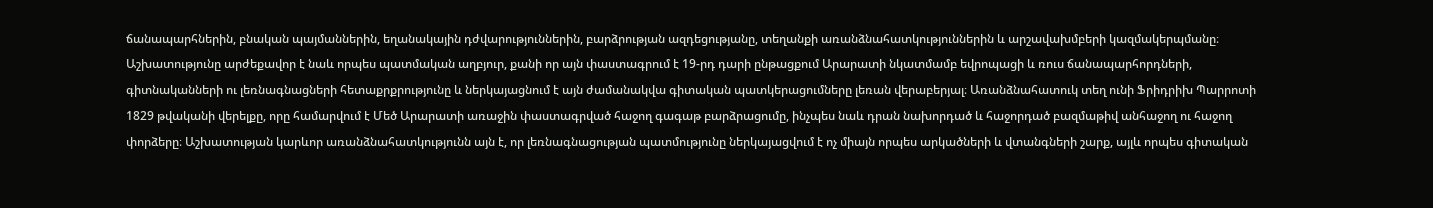ճանապարհներին, բնական պայմաններին, եղանակային դժվարություններին, բարձրության ազդեցությանը, տեղանքի առանձնահատկություններին և արշավախմբերի կազմակերպմանը։ Աշխատությունը արժեքավոր է նաև որպես պատմական աղբյուր, քանի որ այն փաստագրում է 19-րդ դարի ընթացքում Արարատի նկատմամբ եվրոպացի և ռուս ճանապարհորդների, գիտնականների ու լեռնագնացների հետաքրքրությունը և ներկայացնում է այն ժամանակվա գիտական պատկերացումները լեռան վերաբերյալ։ Առանձնահատուկ տեղ ունի Ֆրիդրիխ Պարրոտի 1829 թվականի վերելքը, որը համարվում է Մեծ Արարատի առաջին փաստագրված հաջող գագաթ բարձրացումը, ինչպես նաև դրան նախորդած և հաջորդած բազմաթիվ անհաջող ու հաջող փորձերը։ Աշխատության կարևոր առանձնահատկությունն այն է, որ լեռնագնացության պատմությունը ներկայացվում է ոչ միայն որպես արկածների և վտանգների շարք, այլև որպես գիտական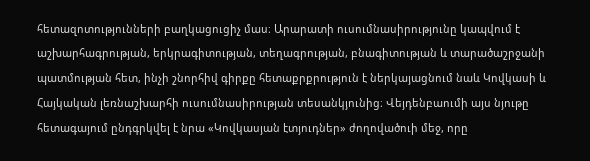հետազոտությունների բաղկացուցիչ մաս։ Արարատի ուսումնասիրությունը կապվում է աշխարհագրության, երկրագիտության, տեղագրության, բնագիտության և տարածաշրջանի պատմության հետ, ինչի շնորհիվ գիրքը հետաքրքրություն է ներկայացնում նաև Կովկասի և Հայկական լեռնաշխարհի ուսումնասիրության տեսանկյունից։ Վեյդենբաումի այս նյութը հետագայում ընդգրկվել է նրա «Կովկասյան էտյուդներ» ժողովածուի մեջ, որը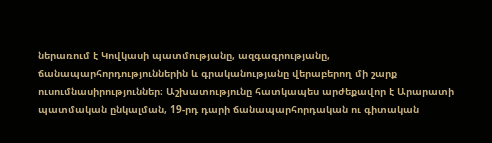ներառում է Կովկասի պատմությանը, ազգագրությանը, ճանապարհորդություններին և գրականությանը վերաբերող մի շարք ուսումնասիրություններ։ Աշխատությունը հատկապես արժեքավոր է Արարատի պատմական ընկալման, 19-րդ դարի ճանապարհորդական ու գիտական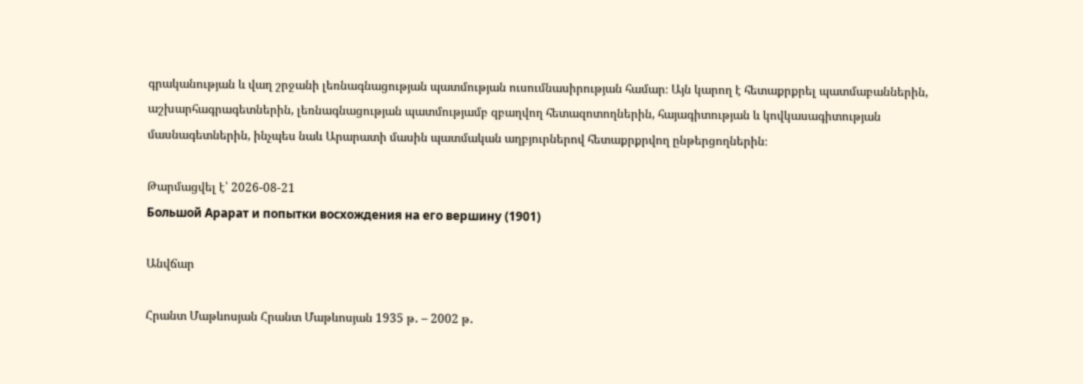գրականության և վաղ շրջանի լեռնագնացության պատմության ուսումնասիրության համար։ Այն կարող է հետաքրքրել պատմաբաններին, աշխարհագրագետներին, լեռնագնացության պատմությամբ զբաղվող հետազոտողներին, հայագիտության և կովկասագիտության մասնագետներին, ինչպես նաև Արարատի մասին պատմական աղբյուրներով հետաքրքրվող ընթերցողներին։

Թարմացվել է՝ 2026-08-21
Большой Арарат и попытки восхождения на его вершину (1901)

Անվճար

Հրանտ Մաթևոսյան Հրանտ Մաթևոսյան 1935 թ․ – 2002 թ․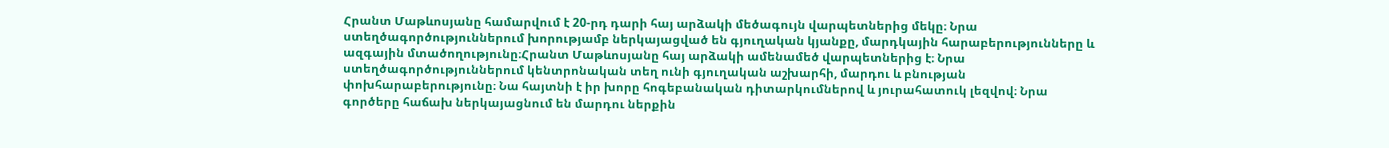Հրանտ Մաթևոսյանը համարվում է 20-րդ դարի հայ արձակի մեծագույն վարպետներից մեկը։ Նրա ստեղծագործություններում խորությամբ ներկայացված են գյուղական կյանքը, մարդկային հարաբերությունները և ազգային մտածողությունը։Հրանտ Մաթևոսյանը հայ արձակի ամենամեծ վարպետներից է։ Նրա ստեղծագործություններում կենտրոնական տեղ ունի գյուղական աշխարհի, մարդու և բնության փոխհարաբերությունը։ Նա հայտնի է իր խորը հոգեբանական դիտարկումներով և յուրահատուկ լեզվով։ Նրա գործերը հաճախ ներկայացնում են մարդու ներքին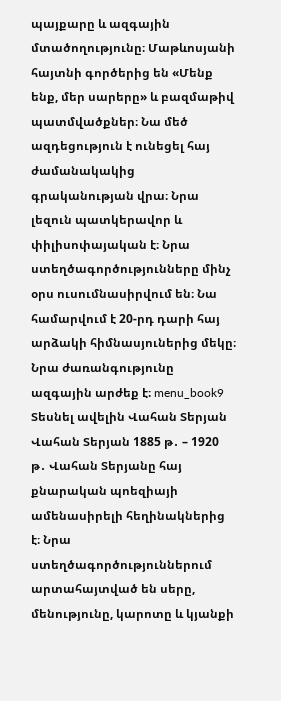պայքարը և ազգային մտածողությունը։ Մաթևոսյանի հայտնի գործերից են «Մենք ենք, մեր սարերը» և բազմաթիվ պատմվածքներ։ Նա մեծ ազդեցություն է ունեցել հայ ժամանակակից գրականության վրա։ Նրա լեզուն պատկերավոր և փիլիսոփայական է։ Նրա ստեղծագործությունները մինչ օրս ուսումնասիրվում են։ Նա համարվում է 20-րդ դարի հայ արձակի հիմնասյուներից մեկը։ Նրա ժառանգությունը ազգային արժեք է։ menu_book9 Տեսնել ավելին Վահան Տերյան Վահան Տերյան 1885 թ․ – 1920 թ․ Վահան Տերյանը հայ քնարական պոեզիայի ամենասիրելի հեղինակներից է։ Նրա ստեղծագործություններում արտահայտված են սերը, մենությունը, կարոտը և կյանքի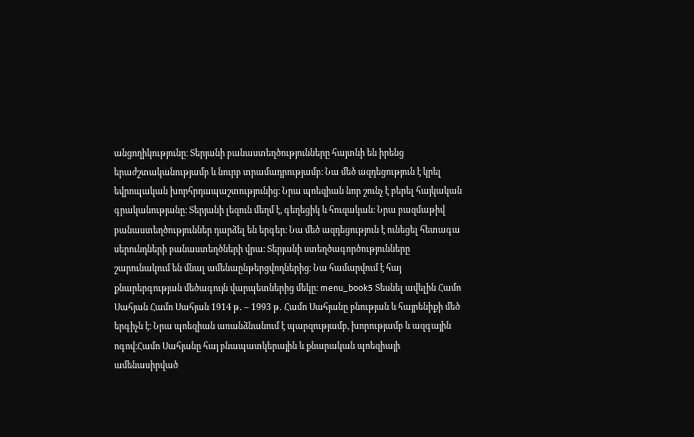անցողիկությունը։ Տերյանի բանաստեղծությունները հայտնի են իրենց երաժշտականությամբ և նուրբ տրամադրությամբ։ Նա մեծ ազդեցություն է կրել եվրոպական խորհրդապաշտությունից։ Նրա պոեզիան նոր շունչ է բերել հայկական գրականությանը։ Տերյանի լեզուն մեղմ է, գեղեցիկ և հուզական։ Նրա բազմաթիվ բանաստեղծություններ դարձել են երգեր։ Նա մեծ ազդեցություն է ունեցել հետագա սերունդների բանաստեղծների վրա։ Տերյանի ստեղծագործությունները շարունակում են մնալ ամենաընթերցվողներից։ Նա համարվում է հայ քնարերգության մեծագույն վարպետներից մեկը։ menu_book5 Տեսնել ավելին Համո Սահյան Համո Սահյան 1914 թ․ – 1993 թ․ Համո Սահյանը բնության և հայրենիքի մեծ երգիչն է։ Նրա պոեզիան առանձնանում է պարզությամբ, խորությամբ և ազգային ոգով։Համո Սահյանը հայ բնապատկերային և քնարական պոեզիայի ամենասիրված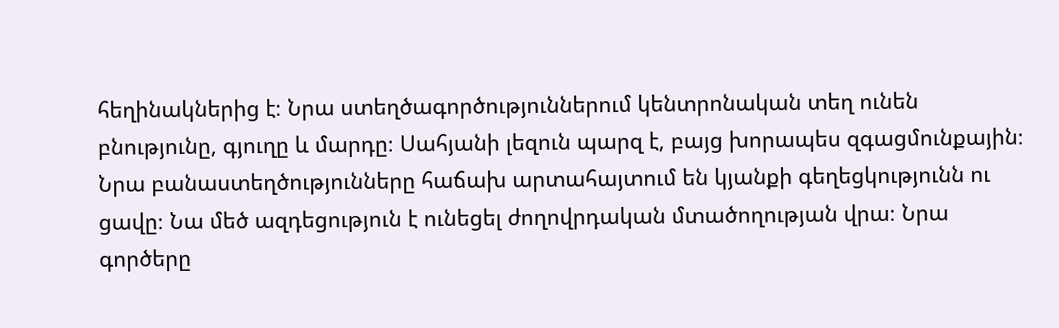հեղինակներից է։ Նրա ստեղծագործություններում կենտրոնական տեղ ունեն բնությունը, գյուղը և մարդը։ Սահյանի լեզուն պարզ է, բայց խորապես զգացմունքային։ Նրա բանաստեղծությունները հաճախ արտահայտում են կյանքի գեղեցկությունն ու ցավը։ Նա մեծ ազդեցություն է ունեցել ժողովրդական մտածողության վրա։ Նրա գործերը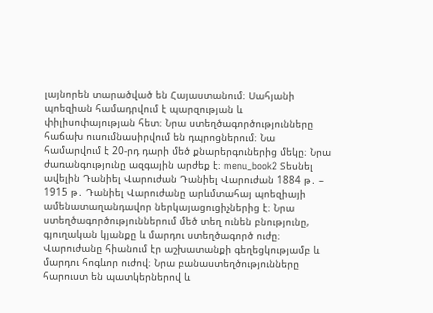լայնորեն տարածված են Հայաստանում։ Սահյանի պոեզիան համադրվում է պարզության և փիլիսոփայության հետ։ Նրա ստեղծագործությունները հաճախ ուսումնասիրվում են դպրոցներում։ Նա համարվում է 20-րդ դարի մեծ քնարերգուներից մեկը։ Նրա ժառանգությունը ազգային արժեք է։ menu_book2 Տեսնել ավելին Դանիել Վարուժան Դանիել Վարուժան 1884 թ․ – 1915 թ․ Դանիել Վարուժանը արևմտահայ պոեզիայի ամենատաղանդավոր ներկայացուցիչներից է։ Նրա ստեղծագործություններում մեծ տեղ ունեն բնությունը, գյուղական կյանքը և մարդու ստեղծագործ ուժը։ Վարուժանը հիանում էր աշխատանքի գեղեցկությամբ և մարդու հոգևոր ուժով։ Նրա բանաստեղծությունները հարուստ են պատկերներով և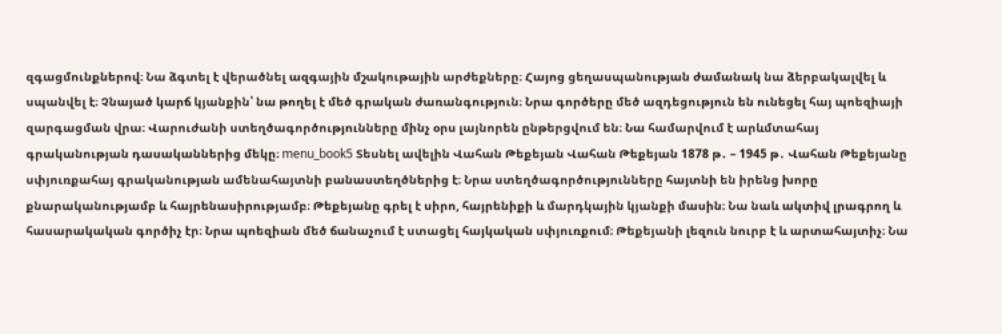զգացմունքներով։ Նա ձգտել է վերածնել ազգային մշակութային արժեքները։ Հայոց ցեղասպանության ժամանակ նա ձերբակալվել և սպանվել է։ Չնայած կարճ կյանքին՝ նա թողել է մեծ գրական ժառանգություն։ Նրա գործերը մեծ ազդեցություն են ունեցել հայ պոեզիայի զարգացման վրա։ Վարուժանի ստեղծագործությունները մինչ օրս լայնորեն ընթերցվում են։ Նա համարվում է արևմտահայ գրականության դասականներից մեկը։ menu_book5 Տեսնել ավելին Վահան Թեքեյան Վահան Թեքեյան 1878 թ․ – 1945 թ․ Վահան Թեքեյանը սփյուռքահայ գրականության ամենահայտնի բանաստեղծներից է։ Նրա ստեղծագործությունները հայտնի են իրենց խորը քնարականությամբ և հայրենասիրությամբ։ Թեքեյանը գրել է սիրո, հայրենիքի և մարդկային կյանքի մասին։ Նա նաև ակտիվ լրագրող և հասարակական գործիչ էր։ Նրա պոեզիան մեծ ճանաչում է ստացել հայկական սփյուռքում։ Թեքեյանի լեզուն նուրբ է և արտահայտիչ։ Նա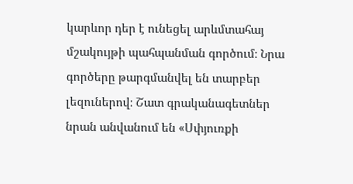կարևոր դեր է ունեցել արևմտահայ մշակույթի պահպանման գործում։ Նրա գործերը թարգմանվել են տարբեր լեզուներով։ Շատ գրականագետներ նրան անվանում են «Սփյուռքի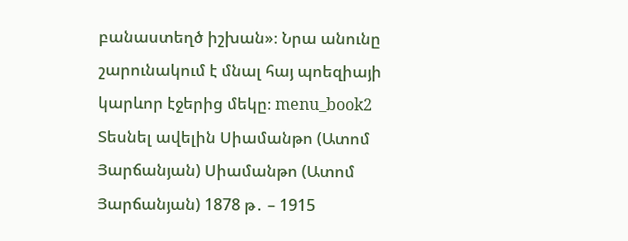բանաստեղծ իշխան»։ Նրա անունը շարունակում է մնալ հայ պոեզիայի կարևոր էջերից մեկը։ menu_book2 Տեսնել ավելին Սիամանթո (Ատոմ Յարճանյան) Սիամանթո (Ատոմ Յարճանյան) 1878 թ․ – 1915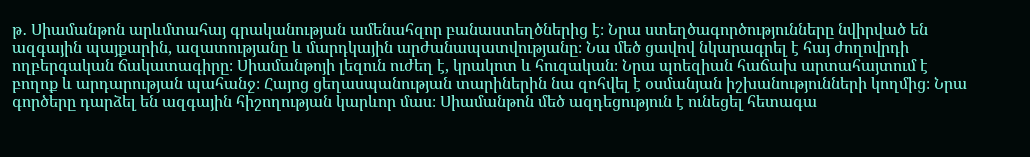թ․ Սիամանթոն արևմտահայ գրականության ամենահզոր բանաստեղծներից է։ Նրա ստեղծագործությունները նվիրված են ազգային պայքարին, ազատությանը և մարդկային արժանապատվությանը։ Նա մեծ ցավով նկարագրել է հայ ժողովրդի ողբերգական ճակատագիրը։ Սիամանթոյի լեզուն ուժեղ է, կրակոտ և հուզական։ Նրա պոեզիան հաճախ արտահայտում է բողոք և արդարության պահանջ։ Հայոց ցեղասպանության տարիներին նա զոհվել է օսմանյան իշխանությունների կողմից։ Նրա գործերը դարձել են ազգային հիշողության կարևոր մաս։ Սիամանթոն մեծ ազդեցություն է ունեցել հետագա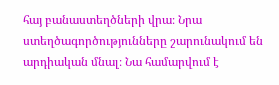հայ բանաստեղծների վրա։ Նրա ստեղծագործությունները շարունակում են արդիական մնալ։ Նա համարվում է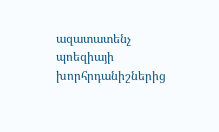ազատատենչ պոեզիայի խորհրդանիշներից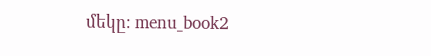մեկը։ menu_book2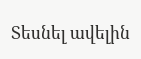Տեսնել ավելին